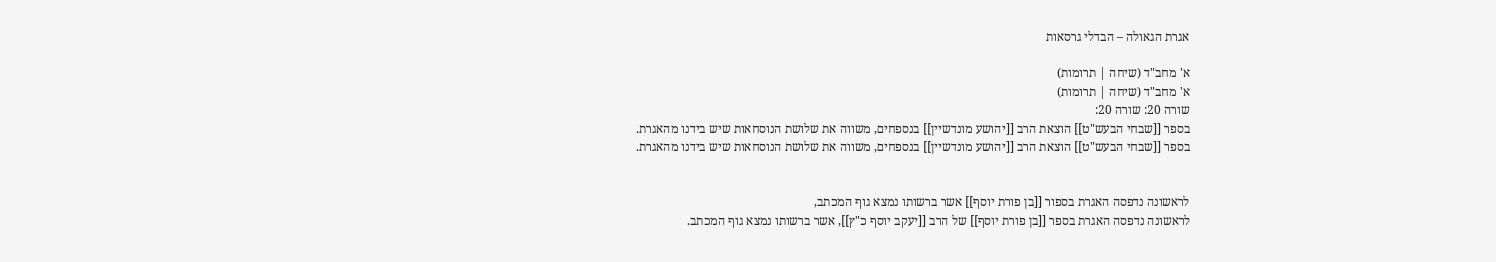אגרת הגאולה – הבדלי גרסאות

א' מחב"ד (שיחה | תרומות)
א' מחב"ד (שיחה | תרומות)
שורה 20: שורה 20:
בספר [[שבחי הבעש"ט]] הוצאת הרב [[יהושע מונדשיין]] בנספחים, משווה את שלושת הנוסחאות שיש בידנו מהאגרת.
בספר [[שבחי הבעש"ט]] הוצאת הרב [[יהושע מונדשיין]] בנספחים, משווה את שלושת הנוסחאות שיש בידנו מהאגרת.


לראשונה נדפסה האגרת בספור [[בן פורת יוסף]] אשר ברשותו נמצא גוף המכתב,
לראשונה נדפסה האגרת בספר [[בן פורת יוסף]] של הרב [[יעקב יוסף כ"ץ]], אשר ברשותו נמצא גוף המכתב.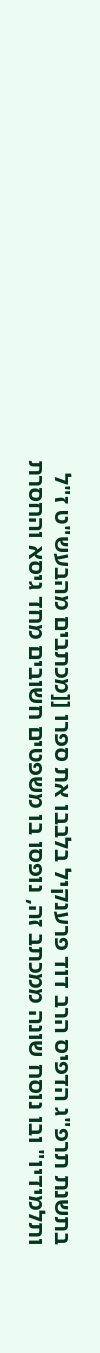בתשנת תרפ"ג הדפיס הרב דוד פרענקיל בלבבו את ספרו [[מכתבים מהבעש"ט ז"ל ותלמידיו" ובו נוסח שונה ממכתב זה, נופסו בו משפטים חשובים מחד גיסא והחסרת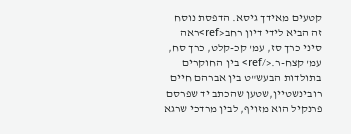קטעים מאידך גיסא. הדפסת נוסח זה הביא לידי דיון רחב<ref>ראה  סיני כרך סז, עמ' קכ-קלט, כרך סח, עמ' קצח-ר.</ref> בין החוקרים בתולדות הבעש"ט בין אברהם חיים רובינשטיין,שטען שהכתב יד שפרסם פרנקיל הוא מזויף, לבין מרדכי שרגא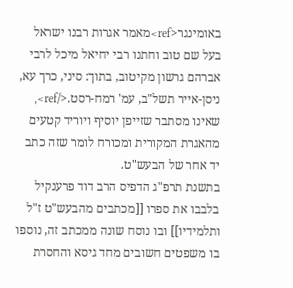באומינגר<ref>מאמר אגרות רבנו ישראל בעל שם טוב וחתנו רבי יחיאל מיכל לרבי אברהם גרשון מקיטוב, בתוך: סיני, כרך עא, ניסן-אייר תשל"ב, עמ' רמח-רסט.</ref>, שאינו מסתבר שזייפן יוסיף ויוריד קטעים מהאגרת המקורית ומכורח לומר שזה כתב יד אחר של הבעש"ט.
בתשנת תרפ"ג הדפיס הרב דוד פרענקיל בלבבו את ספרו [[מכתבים מהבעש"ט ז"ל ותלמידיו]] ובו נוסח שונה ממכתב זה, נוספו בו משפטים חשובים מחד גיסא והחסרת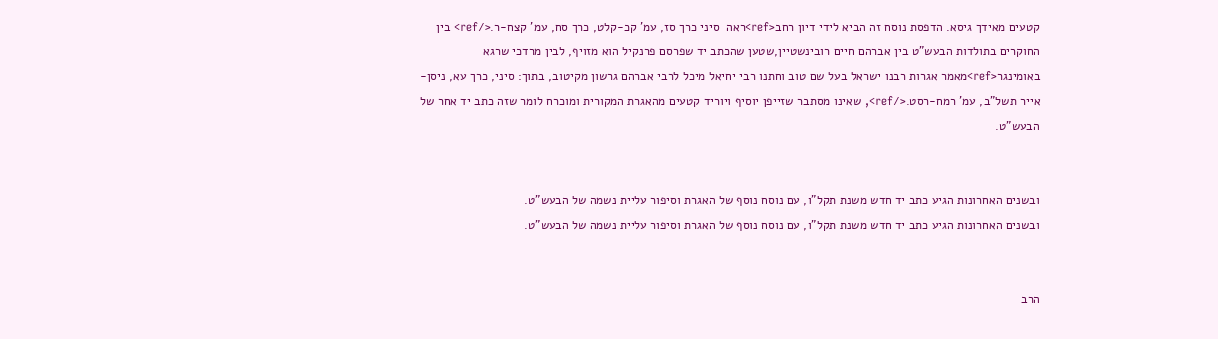קטעים מאידך גיסא. הדפסת נוסח זה הביא לידי דיון רחב<ref>ראה  סיני כרך סז, עמ' קכ-קלט, כרך סח, עמ' קצח-ר.</ref> בין החוקרים בתולדות הבעש"ט בין אברהם חיים רובינשטיין,שטען שהכתב יד שפרסם פרנקיל הוא מזויף, לבין מרדכי שרגא באומינגר<ref>מאמר אגרות רבנו ישראל בעל שם טוב וחתנו רבי יחיאל מיכל לרבי אברהם גרשון מקיטוב, בתוך: סיני, כרך עא, ניסן-אייר תשל"ב, עמ' רמח-רסט.</ref>, שאינו מסתבר שזייפן יוסיף ויוריד קטעים מהאגרת המקורית ומוכרח לומר שזה כתב יד אחר של הבעש"ט.


ובשנים האחרונות הגיע כתב יד חדש משנת תקל"ו, עם נוסח נוסף של האגרת וסיפור עליית נשמה של הבעש"ט.
ובשנים האחרונות הגיע כתב יד חדש משנת תקל"ו, עם נוסח נוסף של האגרת וסיפור עליית נשמה של הבעש"ט.


הרב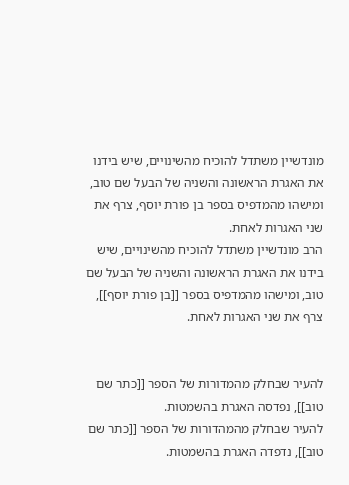מונדשיין משתדל להוכיח מהשינויים, שיש בידנו את האגרת הראשונה והשניה של הבעל שם טוב, ומישהו מהמדפיס בספר בן פורת יוסף, צרף את שני האגרות לאחת.
הרב מונדשיין משתדל להוכיח מהשינויים, שיש בידנו את האגרת הראשונה והשניה של הבעל שם טוב, ומישהו מהמדפיס בספר [[בן פורת יוסף]], צרף את שני האגרות לאחת.


להעיר שבחלק מהמדורות של הספר [[כתר שם טוב]], נפדסה האגרת בהשמטות.
להעיר שבחלק מהמהדורות של הספר [[כתר שם טוב]], נדפדה האגרת בהשמטות.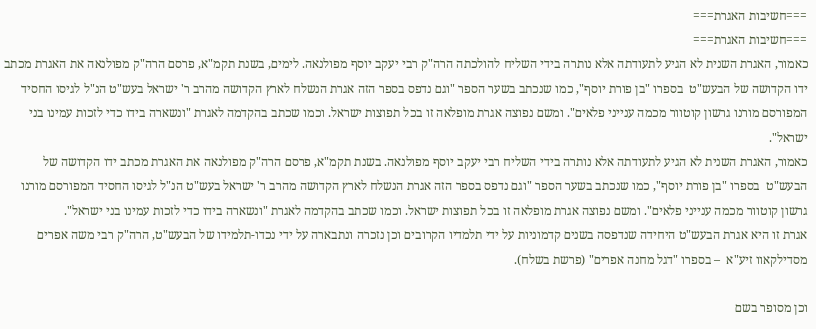===חשיבות האגרת===
===חשיבות האגרת===
כאמור, האגרת השנית לא הגיע לתעודתה אלא נותרה בידי השליח להולכתה הרה"ק רבי יעקב יוסף מפולנאה. לימים, בשנת תקמ"א, פרסם הרה"ק מפולנאה את האגרת מכתב ידו הקדושה של הבעש"ט  בספרו "בן פורת יוסף", כמו שנכתב בשער הספר "וגם נדפס בספר הזה אגרת הנשלח לארץ הקדושה מהרב ר' ישראל בעש"ט הנ"ל לגיסו החסיד המפורסם מורנו גרשון קוטוור מכמה ענייני פלאים". ומשם נפוצה אגרת מופלאה זו בכל תפוצות ישראל. וכמו שכתב בהקדמה לאגרת "ונשארה בידו כדי לזכות עמינו בני ישראל".
כאמור, האגרת השנית לא הגיע לתעודתה אלא נותרה בידי השליח רבי יעקב יוסף מפולנאה. בשנת תקמ"א, פרסם הרה"ק מפולנאה את האגרת מכתב ידו הקדושה של הבעש"ט  בספרו "בן פורת יוסף", כמו שנכתב בשער הספר "וגם נדפס בספר הזה אגרת הנשלח לארץ הקדושה מהרב ר' ישראל בעש"ט הנ"ל לגיסו החסיד המפורסם מורנו גרשון קוטוור מכמה ענייני פלאים". ומשם נפוצה אגרת מופלאה זו בכל תפוצות ישראל. וכמו שכתב בהקדמה לאגרת "ונשארה בידו כדי לזכות עמינו בני ישראל".
אגרת זו היא אגרת הבעש"ט היחידה שנדפסה בשנים קדמוניות על ידי תלמדיו הקרובים וכן נזכרה ונתבארה על ידי נכדו-תלמידו של הבעש"ט, הרה"ק רבי משה אפרים מסדילקאוו זיע"א  – בספרו "דגל מחנה אפרים" (פרשת בשלח).

וכן מסופר בשם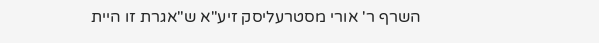השרף ר' אורי מסטרעליסק זיע"א ש"אגרת זו היית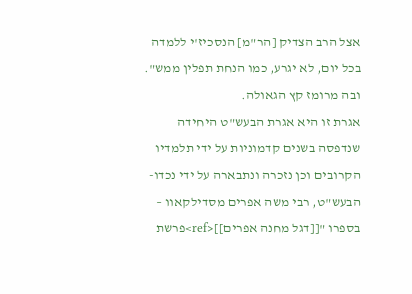אצל הרב הצדיק [הר"מ] הנסכיז'י ללמדה בכל יום, לא יגרע, כמו הנחת תפלין ממש". ובה מרומז קץ הגאולה.
אגרת זו היא אגרת הבעש"ט היחידה שנדפסה בשנים קדמוניות על ידי תלמדיו הקרובים וכן נזכרה ונתבארה על ידי נכדו-הבעש"ט, רבי משה אפרים מסדילקאוו – בספרו "[[דגל מחנה אפרים]]<ref>פרשת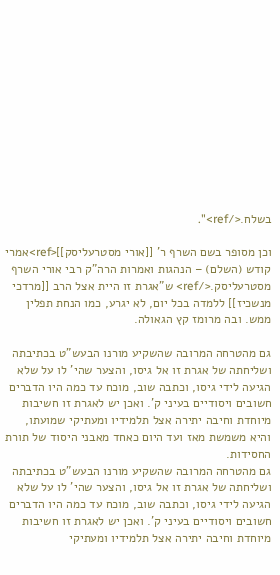בשלח.</ref>".

וכן מסופר בשם השרף ר' [[אורי מסטרעליסק]]<ref>אמרי קודש (השלם) – הנהגות ואמרות הרה"ק רבי אורי השרף מסטרעליסק.</ref> ש"אגרת זו היית אצל הרב [[מרדכי מנשכיז]] ללמדה בכל יום, לא יגרע, כמו הנחת תפלין ממש. ובה מרומז קץ הגאולה.

גם מהטרחה המרובה שהשקיע מורנו הבעש"ט בכתיבתה ושליחתה של אגרת זו אל גיסו, והצער שהי' לו על שלא הגיעה לידי גיסו, וכתבה שוב, מוכח עד כמה היו הדברים חשובים ויסודיים בעיני ק'. ואכן יש לאגרת זו חשיבות מיוחדת וחיבה יתירה אצל תלמידיו ומעתיקי שמועתו, והיא משמשת מאז ועד היום כאחד מאבני היסוד של תורת החסידות.
גם מהטרחה המרובה שהשקיע מורנו הבעש"ט בכתיבתה ושליחתה של אגרת זו אל גיסו, והצער שהי' לו על שלא הגיעה לידי גיסו, וכתבה שוב, מוכח עד כמה היו הדברים חשובים ויסודיים בעיני ק'. ואכן יש לאגרת זו חשיבות מיוחדת וחיבה יתירה אצל תלמידיו ומעתיקי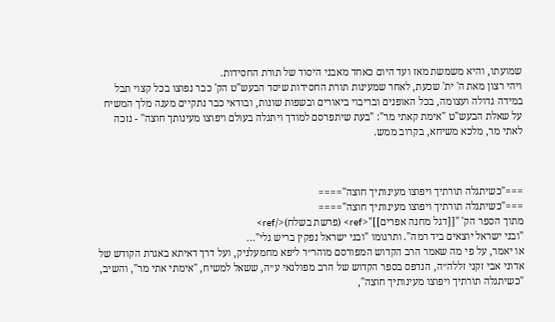שמועתו, והיא משמשת מאז ועד היום כאחד מאבני היסוד של תורת החסידות.
ויהי רצון מאת ה' ית' שכעת, לאחר שמעינות תורת החסידות שיסד הבעש"ט הק' כבר נפוצו בכל קצוי תבל במידה גדולה ועצומה, בכל האופנים ובריבוי ביאורים ובשפות שונות, ובודאי כבר נתקיים מענה מלך המשיח על שאלת הבעש"ט "אימת קאתי מר": "בעת שיתפרסם למודך ויתגלה בעולם ויפוצו מעינותך חוצה" - נזכה לאתי מר, מלכא משיחא, בקרוב ממש.



==="כשיתגלה תורתיך ויפוצו מעינותיך חוצה"====
==="כשיתגלה תורתיך ויפוצו מעינותיך חוצה"====
מתוך הספר הק' "[[דגל מחנה אפרים]]"<ref> (פרשת בשלח)</ref>
"ובני ישראל יוצאים ביד רמה". ותרגומו "ובני ישראל נפקין בריש גלי"...
או יאמר, על פי מה שאמר הרב הקדוש המפורסם מוהר״ר ליפא מחמעלניק, ועל דרך דאיתא באגרת הקודש של אדוני אבי זקני זללה״ה, הנדפס בספר הקדוש של הרב מפולנאי ע״ה, ששאל למשיח, "אימתי אתי מר", והשיב, "כשיתגלה תורתיך ויפוצו מעינותיך חוצה",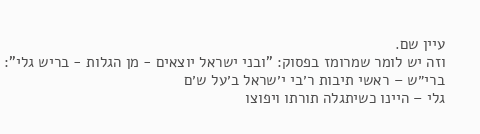עיין שם.
וזה יש לומר שמרומז בפסוק: "ובני ישראל יוצאים - מן הגלות - בריש גלי":
ברי״ש – ראשי תיבות ר׳בי י׳שראל ב׳על ש׳ם
גלי – היינו כשיתגלה תורתו ויפוצו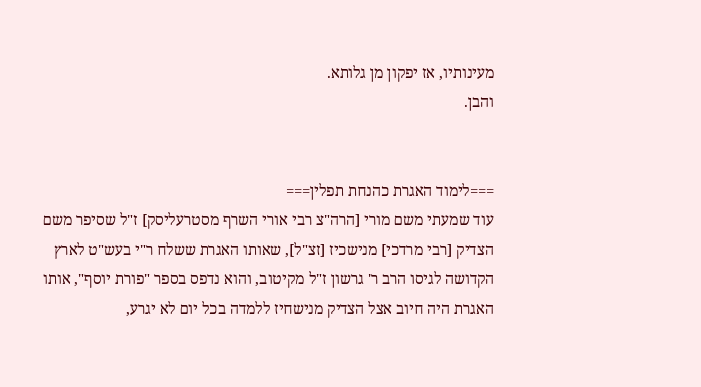מעינותיו, אז יפקון מן גלותא.
והבן.


===לימוד האגרת כהנחת תפלין===
עוד שמעתי משם מורי [הרה"צ רבי אורי השרף מסטרעליסק] ז"ל שסיפר משם הצדיק [רבי מרדכי] מנישכיז [זצ"ל], שאותו האגרת ששלח ר"י בעש"ט לארץ הקדושה לגיסו הרב ר' גרשון ז"ל מקיטוב, והוא נדפס בספר "פורת יוסף", אותו האגרת היה חיוב אצל הצדיק מנישחיז ללמדה בכל יום לא יגרע,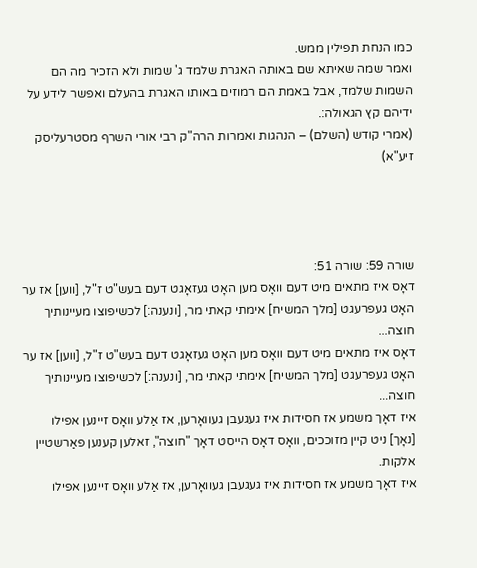כמו הנחת תפילין ממש.
ואמר שמה שאיתא שם באותה האגרת שלמד ג' שמות ולא הזכיר מה הם השמות שלמד, אבל באמת הם רמוזים באותו האגרת בהעלם ואפשר לידע על ידיהם קץ הגאולה:.
(אמרי קודש (השלם) – הנהגות ואמרות הרה"ק רבי אורי השרף מסטרעליסק זיע"א)




שורה 59: שורה 51:
דאָס איז מתאים מיט דעם וואָס מען האָט געזאָגט דעם בעש"ט ז"ל, [ווען] אז ער האָט געפרעגט [מלך המשיח] אימתי קאתי מר, [ונענה:] לכשיפוצו מעיינותיך חוצה...
דאָס איז מתאים מיט דעם וואָס מען האָט געזאָגט דעם בעש"ט ז"ל, [ווען] אז ער האָט געפרעגט [מלך המשיח] אימתי קאתי מר, [ונענה:] לכשיפוצו מעיינותיך חוצה...
איז דאָך משמע אז חסידות איז געגעבן געוואָרען, אז אַלע וואָס זיינען אפילו [נאָך] ניט קיין מזוככים, וואָס דאָס הייסט דאָך "חוצה", זאלען קענען פאַרשטיין אלקות.
איז דאָך משמע אז חסידות איז געגעבן געוואָרען, אז אַלע וואָס זיינען אפילו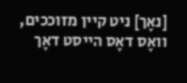[נאָך] ניט קיין מזוככים, וואָס דאָס הייסט דאָך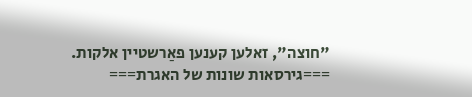"חוצה", זאלען קענען פאַרשטיין אלקות.
===גירסאות שונות של האגרת===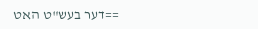==דער בעש"ט האט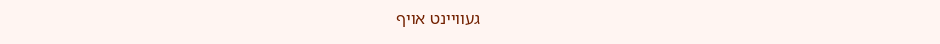געוויינט אויף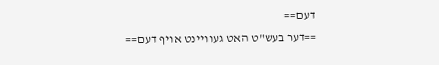דעם==
==דער בעש"ט האט געוויינט אויף דעם==